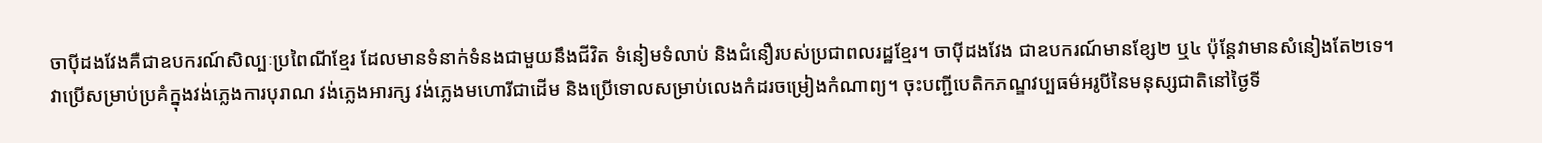ចាប៉ីដងវែងគឺជាឧបករណ៍សិល្បៈប្រពៃណីខ្មែរ ដែលមានទំនាក់ទំនងជាមួយនឹងជីវិត ទំនៀមទំលាប់ និងជំនឿរបស់ប្រជាពលរដ្ឋខ្មែរ។ ចាប៉ីដងវែង ជាឧបករណ៍មានខ្សែ២ ឬ៤ ប៉ុន្តែវាមានសំនៀងតែ២ទេ។ វាប្រើសម្រាប់ប្រគំក្នុងវង់ភ្លេងការបុរាណ វង់ភ្លេងអារក្ស វង់ភ្លេងមហោរីជាដើម និងប្រើទោលសម្រាប់លេងកំដរចម្រៀងកំណាព្យ។ ចុះបញ្ជីបេតិកភណ្ឌវប្បធម៌អរូបីនៃមនុស្សជាតិនៅថ្ងៃទី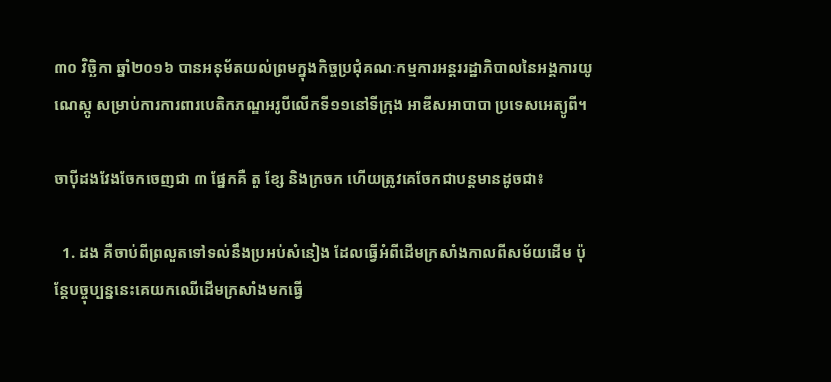៣០ វិច្ឆិកា ឆ្នាំ២០១៦ បានអនុម័តយល់ព្រមក្នុងកិច្ចប្រជុំគណៈកម្មការអន្តររដ្ឋាភិបាលនៃអង្គការយូណេស្កូ សម្រាប់ការការពារបេតិកភណ្ឌអរូបីលើកទី១១នៅទីក្រុង អាឌីសអាបាបា ប្រទេសអេត្យូពី។

ចាប៉ីដងវែងចែកចេញជា ៣ ផ្នែកគឺ តួ ខ្សែ និងក្រចក ហើយត្រូវគេចែកជាបន្តមានដូចជា៖

  1. ដង គឺចាប់ពីព្រលួតទៅទល់នឹងប្រអប់សំនៀង ដែលធ្វើអំពីដើមក្រសាំងកាលពីសម័យដើម ប៉ុន្ដែបច្ចុប្បន្ននេះគេយកឈើដើមក្រសាំងមកធ្វើ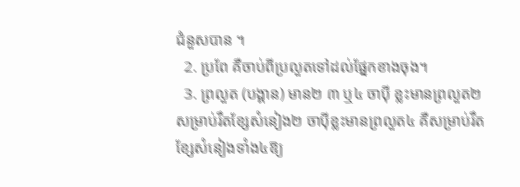ជំនួសបាន ។
  2. ប្រពែ គឺចាប់ពីប្រលួតទៅដល់ផ្នែកខាងចុង។
  3. ព្រលួត (បង្គាន) មាន២ ៣ ឬ៤ ចាប៉ី ខ្លះមានព្រលួត២សម្រាប់រឹតខ្សែសំនៀង២ ចាប៉ីខ្លះមានព្រលួត៤ គឺសម្រាប់រឹតខ្សែសំនៀងទាំង៤ឱ្យ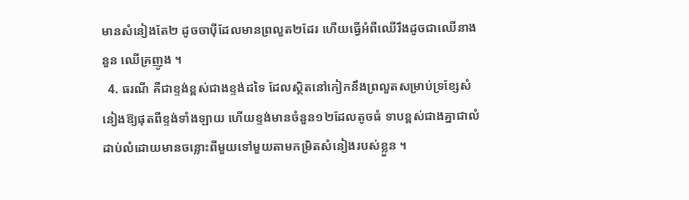មានសំនៀងតែ២ ដូចចាប៉ីដែលមានព្រលួត២ដែរ ហើយធ្វើអំពីឈើរឹងដូចជាឈើនាងនួន ឈើគ្រញូង ។
  4. ធរណី គឺជាខ្ទង់ខ្ពស់ជាងខ្ទង់ដទៃ ដែលស្ថិតនៅកៀកនឹងព្រលួតសម្រាប់ទ្រខ្សែសំនៀងឱ្យផុតពីខ្ទង់ទាំងឡាយ ហើយខ្ទង់មានចំនួន១២ដែលតូចធំ ទាបខ្ពស់ជាងគ្នាជាលំដាប់លំដោយមានចន្លោះពីមួយទៅមួយតាមកម្រិតសំនៀងរបស់ខ្លួន ។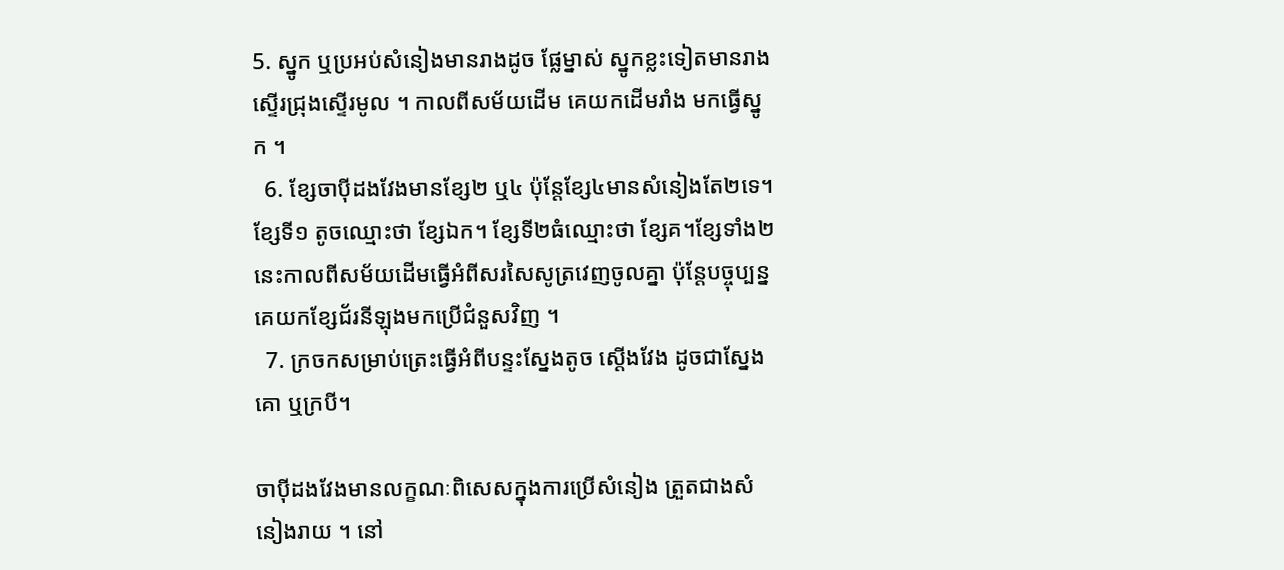5. ស្នូក ឬប្រអប់សំនៀងមានរាងដូច ផ្លែម្នាស់ ស្នូកខ្លះទៀតមានរាងស្ទើរជ្រុងស្ទើរមូល ។ កាលពីសម័យដើម គេយកដើមរាំង មកធ្វើស្នូក ។
  6. ខ្សែចាប៉ីដងវែងមានខ្សែ២ ឬ៤ ប៉ុន្ដែខ្សែ៤មានសំនៀងតែ២ទេ។ ខ្សែទី១ តូចឈ្មោះថា ខ្សែឯក។ ខ្សែទី២ធំឈ្មោះថា ខ្សែគ។ខ្សែទាំង២នេះកាលពីសម័យដើមធ្វើអំពីសរសៃសូត្រវេញចូលគ្នា ប៉ុន្ដែបច្ចុប្បន្នគេយកខ្សែជ័រនីឡុងមកប្រើជំនួសវិញ ។
  7. ក្រចកសម្រាប់ត្រេះធ្វើអំពីបន្ទះស្នែងតូច ស្ដើងវែង ដូចជាស្នែងគោ ឬក្របី។

ចាប៉ីដងវែងមានលក្ខណៈពិសេសក្នុងការប្រើសំនៀង ត្រួតជាងសំនៀងរាយ ។ នៅ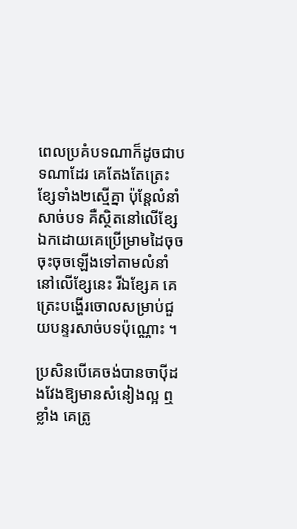ពេលប្រគំបទណាក៏ដូចជាបទណាដែរ គេតែងតែត្រេះខ្សែទាំង២ស្មើគ្នា ប៉ុន្ដែលំនាំសាច់បទ គឺស្ថិតនៅលើខ្សែឯកដោយគេប្រើម្រាមដៃចុចចុះចុចឡើងទៅតាមលំនាំ នៅលើខ្សែនេះ រីឯខ្សែគ គេត្រេះបង្ហើរចោលសម្រាប់ជួយបន្ទរសាច់បទប៉ុណ្ណោះ ។

ប្រសិនបើគេចង់បានចាប៉ីដងវែងឱ្យមានសំនៀងល្អ ឮខ្លាំង គេត្រូ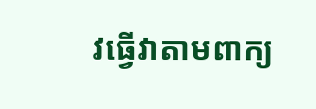វធ្វើវាតាមពាក្យ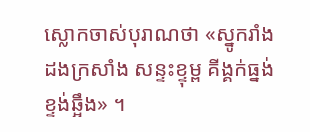ស្លោកចាស់បុរាណថា «ស្នូករាំង ដងក្រសាំង សន្ទះខ្ទុម្ព គីង្គក់ធ្នង់ ខ្ទង់ឆ្អឹង» ។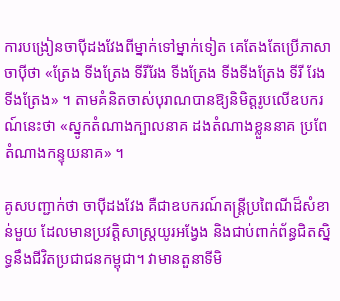ការបង្រៀនចាប៉ីដងវែងពីម្នាក់ទៅម្នាក់ទៀត គេតែងតែប្រើភាសាចាប៉ីថា «ត្រែង ទីងត្រែង ទីរីរែង ទីងត្រែង ទីងទីងត្រែង ទីរី រែង ទីងត្រែង» ។ តាមគំនិតចាស់បុរាណបានឱ្យនិមិត្ដរូបលើឧបករណ៍នេះថា «ស្នូកតំណាងក្បាលនាគ ដងតំណាងខ្លួននាគ ប្រពែតំណាងកន្ទុយនាគ» ។

គូសបញ្ជាក់ថា ចាប៉ីដងវែង គឺជាឧបករណ៍តន្ត្រីប្រពៃណីដ៏សំខាន់មួយ ដែលមានប្រវត្តិសាស្ត្រយូរអង្វែង និងជាប់ពាក់ព័ន្ធជិតស្និទ្ធនឹងជីវិតប្រជាជនកម្ពុជា។ វាមានតួនាទីមិ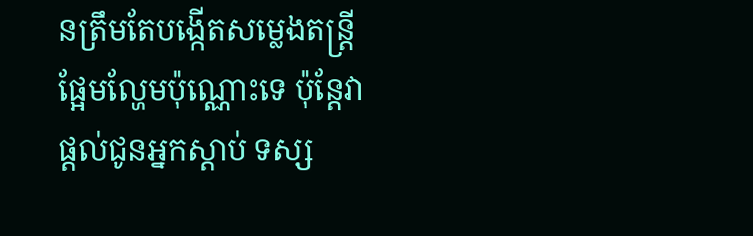នត្រឹមតែបង្កើតសម្លេងតន្ត្រីផ្អែមល្ហែមប៉ុណ្ណោះទេ ប៉ុន្តែវាផ្តល់ជូនអ្នកស្តាប់ ទស្ស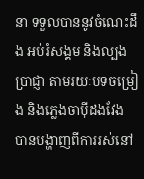នា ទទួលបាននូវចំណេះដឹង អប់រំសង្គម និងល្បងប្រាជ្ញា តាមរយៈបទចម្រៀង និងភ្លេងចាប៉ីដងវែង បានបង្ហាញពីការរស់នៅ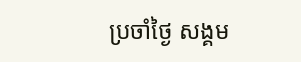ប្រចាំថ្ងៃ សង្គម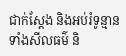ជាក់ស្តែង និងអប់រំទូន្មានទាំងសីលធម៌ និ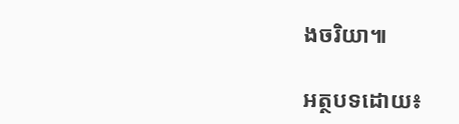ងចរិយា៕

អត្ថបទដោយ៖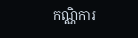កណ្ណិការ